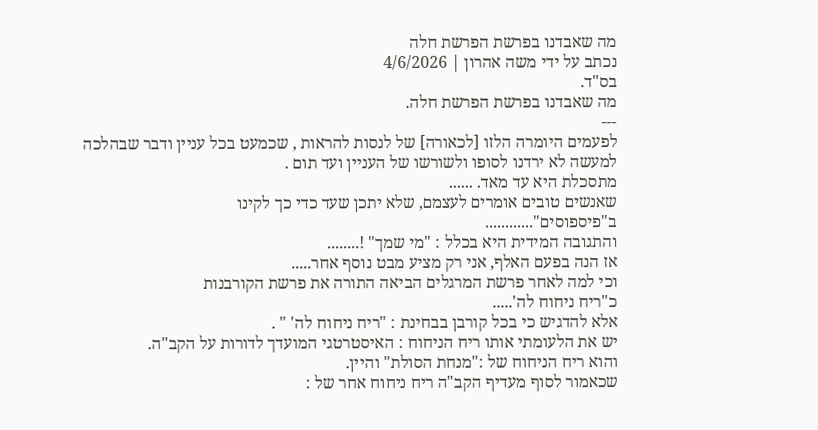מה שאבדנו בפרשת הפרשת חלה
נכתב על ידי משה אהרון | 4/6/2026
בס"ד.
מה שאבדנו בפרשת הפרשת חלה.
---
לפעמים היומרה הלזו [לכאורה] של לנסות להראות , שכמעט בכל עניין ודבר שבהלכה
למעשה לא ירדנו לסופו ולשורשו של העניין ועד תום .
מתסכלת היא עד מאד. ......
שאנשים טובים אומרים לעצמם, שלא יתכן שעד כדי כך לקינו
ב"פיספוסים"............
והתגובה המידית היא בכלל : "מי שמך" !........
אז הנה בפעם האלף, אני רק מציע מבט נוסף אחר.....
וכי למה לאחר פרשת המרגלים הביאה התורה את פרשת הקורבנות
כ"ריח ניחוח לה'.....
אלא להדגיש כי בכל קורבן בבחינת : "ריח ניחוח לה' " .
יש את הלעומתי אותו ריח הניחוח : האיסטרטגי המועדך לדורות על הקב"ה.
והוא ריח הניחוח של :"מנחת הסולת" והיין.
שכאמור לסוף מעדיף הקב"ה ריח ניחוח אחר של :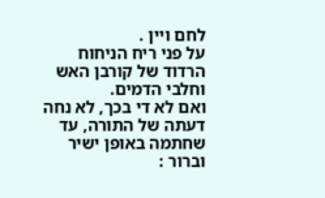לחם ויין .
על פני ריח הניחוח הרדוד של קורבן האש וחלבי הדמים.
ואם לא די בכך, לא נחה דעתה של התורה, עד שחתמה באופן ישיר וברור :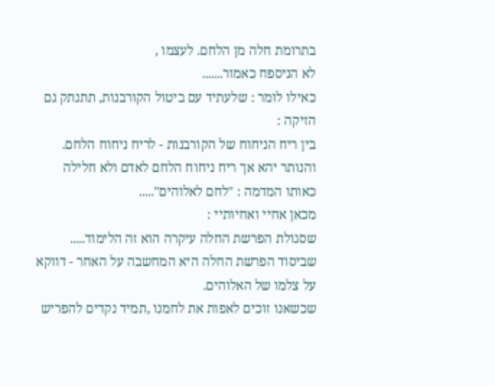בתרומת חלה מן הלחם. לעצמו ,
לא הניספח כאמור.......
כאילו לומר : שלעתיד עם ביטול הקורבנות, תתנתק גם הזיקה :
בין ריח הניחוח של הקורבנות - לריח ניחוח הלחם.
והנותר יהא אך ריח ניחוח הלחם לאדם ולא חלילה כאותו המדמה : "לחם לאלוהים".....
מכאן אחיי ואחיותיי :
שסגולת הפרשת החלה עיקרה הוא זה הלימוד.....
שביסוד הפרשת החלה היא המחשבה על האחר - דווקא על צלמו של האלוהים.
שכשאנו זוכים לאפות את לחמנו ,תמיד נקדים להפריש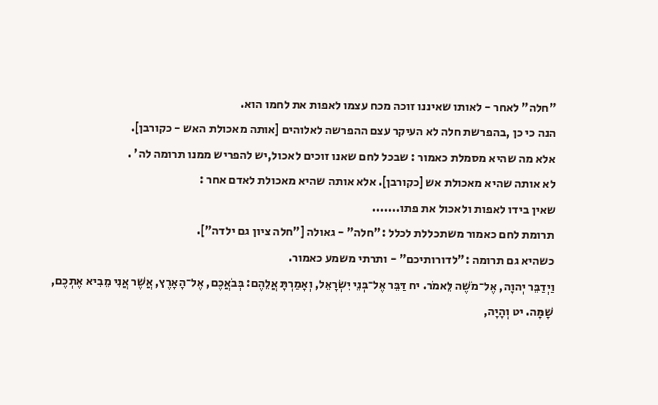"חלה" לאחר - לאותו שאיננו זוכה מכח עצמו לאפות את לחמו הוא.
הנה כי כן ,בהפרשת חלה לא העיקר עצם ההפרשה לאלוהים [אותה מאכולת האש - כקורבן].
אלא מה שהיא מסמלת כאמור : שבכל לחם שאנו זוכים לאכול,יש להפריש ממנו תרומה לה' .
לא אותה שהיא מאכולת אש [כקורבן]. אלא אותה שהיא מאכולת לאדם אחר :
שאין בידו לאפות ולאכול את פתו.......
תרומת לחם כאמור משתכללת לכלל :"חלה" - גאולה ["חלה ציון גם ילדה"].
כשהיא גם תרומה :"לדורותיכם" - ותרתי משמע כאמור.
וַיְדַבֵּר יְהוָה, אֶל־מֹשֶׁה לֵּאמֹר. יח דַּבֵּר אֶל־בְּנֵי יִשְׂרָאֵל, וְאָמַרְתָּ אֲלֵהֶם: בְּבֹאֲכֶם, אֶל־הָאָרֶץ, אֲשֶׁר אֲנִי מֵבִיא אֶתְכֶם, שָׁמָּה. יט וְהָיָה,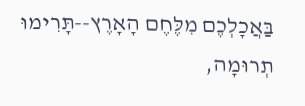בַּאֲכָלְכֶם מִלֶּחֶם הָאָרֶץ--תָּרִימוּ תְרוּמָה,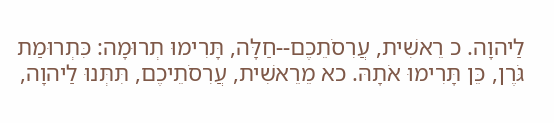לַיהוָה. כ רֵאשִׁית, עֲרִסֹתֵכֶם--חַלָּה, תָּרִימוּ תְרוּמָה: כִּתְרוּמַת גֹּרֶן, כֵּן תָּרִימוּ אֹתָהּ. כא מֵרֵאשִׁית, עֲרִסֹתֵיכֶם, תִּתְּנוּ לַיהוָה,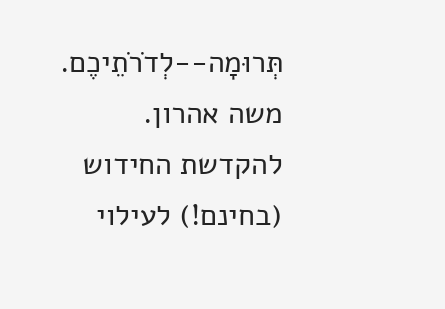תְּרוּמָה--לְדֹרֹתֵיכֶם.
משה אהרון.
להקדשת החידוש (בחינם!) לעילוי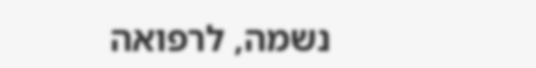נשמה, לרפואה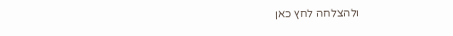ולהצלחה לחץ כאן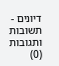דיונים - תשובות ותגובות (0)